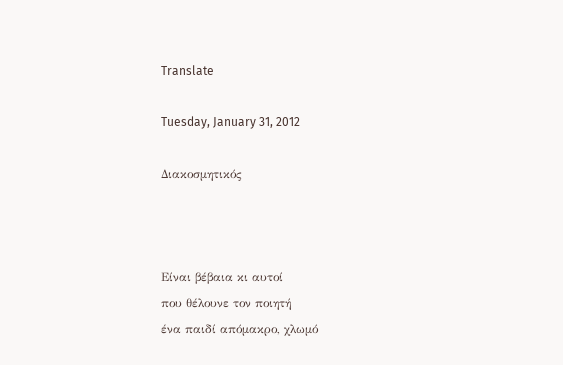Translate

Tuesday, January 31, 2012

Διακοσμητικός



Είναι βέβαια κι αυτοί
που θέλουνε τον ποιητή
ένα παιδί απόμακρο, χλωμό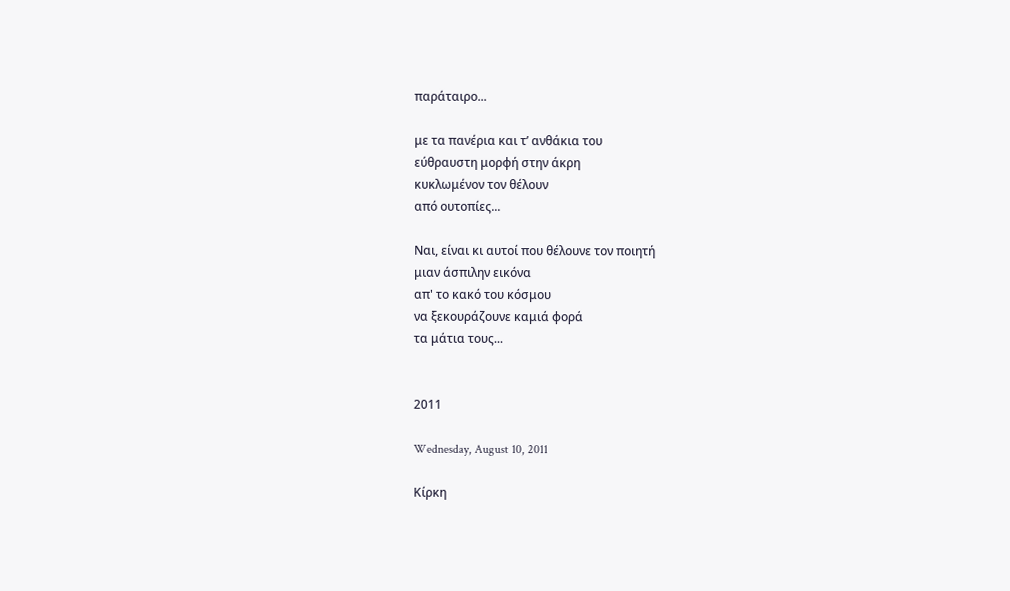παράταιρο...

με τα πανέρια και τ’ ανθάκια του
εύθραυστη μορφή στην άκρη
κυκλωμένον τον θέλουν
από ουτοπίες...

Ναι, είναι κι αυτοί που θέλουνε τον ποιητή
μιαν άσπιλην εικόνα
απ' το κακό του κόσμου
να ξεκουράζουνε καμιά φορά
τα μάτια τους...


2011

Wednesday, August 10, 2011

Κίρκη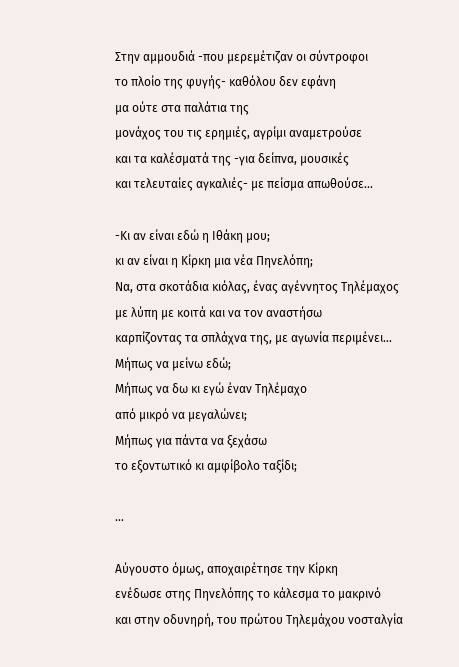Στην αμμουδιά -που μερεμέτιζαν οι σύντροφοι
το πλοίο της φυγής- καθόλου δεν εφάνη
μα ούτε στα παλάτια της
μονάχος του τις ερημιές, αγρίμι αναμετρούσε
και τα καλέσματά της -για δείπνα, μουσικές
και τελευταίες αγκαλιές- με πείσμα απωθούσε...

-Κι αν είναι εδώ η Ιθάκη μου;
κι αν είναι η Κίρκη μια νέα Πηνελόπη;
Να, στα σκοτάδια κιόλας, ένας αγέννητος Τηλέμαχος
με λύπη με κοιτά και να τον αναστήσω
καρπίζοντας τα σπλάχνα της, με αγωνία περιμένει...
Μήπως να μείνω εδώ;
Μήπως να δω κι εγώ έναν Τηλέμαχο
από μικρό να μεγαλώνει;
Μήπως για πάντα να ξεχάσω
το εξοντωτικό κι αμφίβολο ταξίδι;

...

Αύγουστο όμως, αποχαιρέτησε την Κίρκη
ενέδωσε στης Πηνελόπης το κάλεσμα το μακρινό
και στην οδυνηρή, του πρώτου Τηλεμάχου νοσταλγία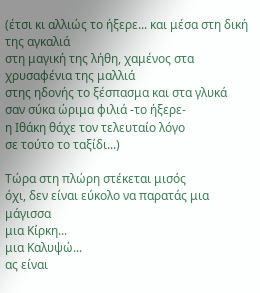(έτσι κι αλλιώς το ήξερε... και μέσα στη δική της αγκαλιά
στη μαγική της λήθη, χαμένος στα χρυσαφένια της μαλλιά
στης ηδονής το ξέσπασμα και στα γλυκά
σαν σύκα ώριμα φιλιά -το ήξερε-
η Ιθάκη θάχε τον τελευταίο λόγο
σε τούτο το ταξίδι...)

Τώρα στη πλώρη στέκεται μισός
όχι, δεν είναι εύκολο να παρατάς μια μάγισσα
μια Κίρκη...
μια Καλυψώ...
ας είναι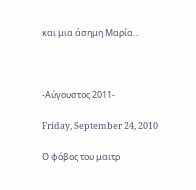και μια άσημη Μαρία...



-Αύγουστος 2011-

Friday, September 24, 2010

Ο φόβος του μαιτρ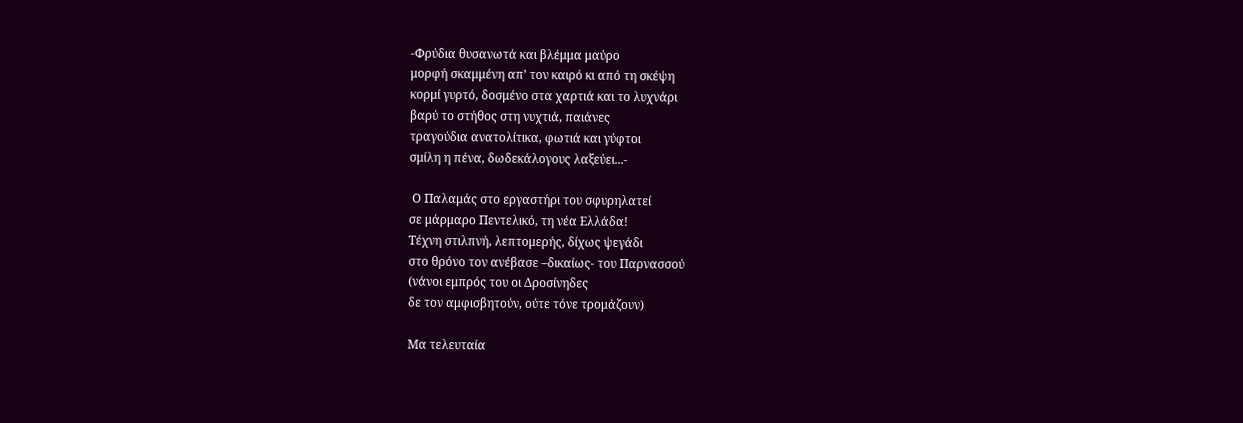-Φρύδια θυσανωτά και βλέμμα μαύρο
μορφή σκαμμένη απ’ τον καιρό κι από τη σκέψη
κορμί γυρτό, δοσμένο στα χαρτιά και το λυχνάρι
βαρύ το στήθος στη νυχτιά, παιάνες
τραγούδια ανατολίτικα, φωτιά και γύφτοι
σμίλη η πένα, δωδεκάλογους λαξεύει...-

 Ο Παλαμάς στο εργαστήρι του σφυρηλατεί
σε μάρμαρο Πεντελικό, τη νέα Ελλάδα!
Τέχνη στιλπνή, λεπτομερής, δίχως ψεγάδι
στο θρόνο τον ανέβασε –δικαίως- του Παρνασσού
(νάνοι εμπρός του οι Δροσίνηδες
δε τον αμφισβητούν, ούτε τόνε τρομάζουν)

Μα τελευταία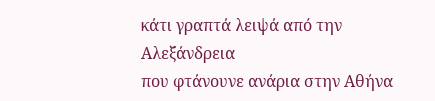κάτι γραπτά λειψά από την Αλεξάνδρεια
που φτάνουνε ανάρια στην Αθήνα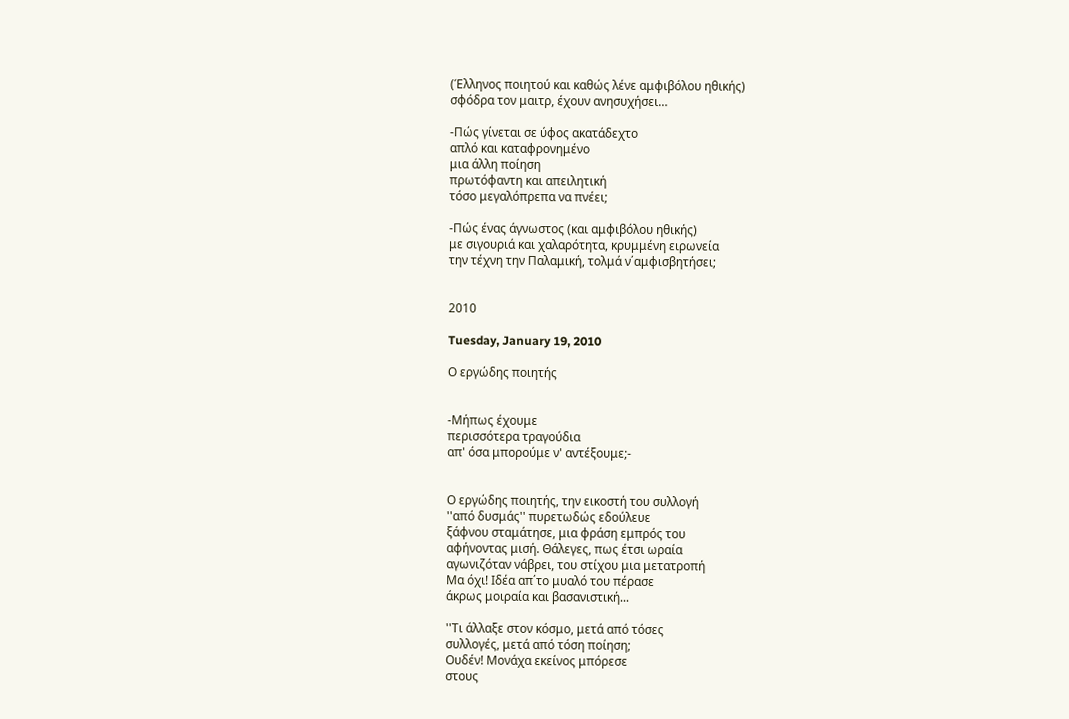(Έλληνος ποιητού και καθώς λένε αμφιβόλου ηθικής)
σφόδρα τον μαιτρ, έχουν ανησυχήσει…

-Πώς γίνεται σε ύφος ακατάδεχτο
απλό και καταφρονημένο
μια άλλη ποίηση
πρωτόφαντη και απειλητική
τόσο μεγαλόπρεπα να πνέει;

-Πώς ένας άγνωστος (και αμφιβόλου ηθικής)
με σιγουριά και χαλαρότητα, κρυμμένη ειρωνεία
την τέχνη την Παλαμική, τολμά ν΄αμφισβητήσει;


2010

Tuesday, January 19, 2010

Ο εργώδης ποιητής


-Μήπως έχουμε
περισσότερα τραγούδια
απ' όσα μπορούμε ν' αντέξουμε;-


Ο εργώδης ποιητής, την εικοστή του συλλογή
''από δυσμάς'' πυρετωδώς εδούλευε
ξάφνου σταμάτησε, μια φράση εμπρός του
αφήνοντας μισή. Θάλεγες, πως έτσι ωραία
αγωνιζόταν νάβρει, του στίχου μια μετατροπή
Μα όχι! Ιδέα απ΄το μυαλό του πέρασε
άκρως μοιραία και βασανιστική...

''Τι άλλαξε στον κόσμο, μετά από τόσες
συλλογές, μετά από τόση ποίηση;
Ουδέν! Μονάχα εκείνος μπόρεσε
στους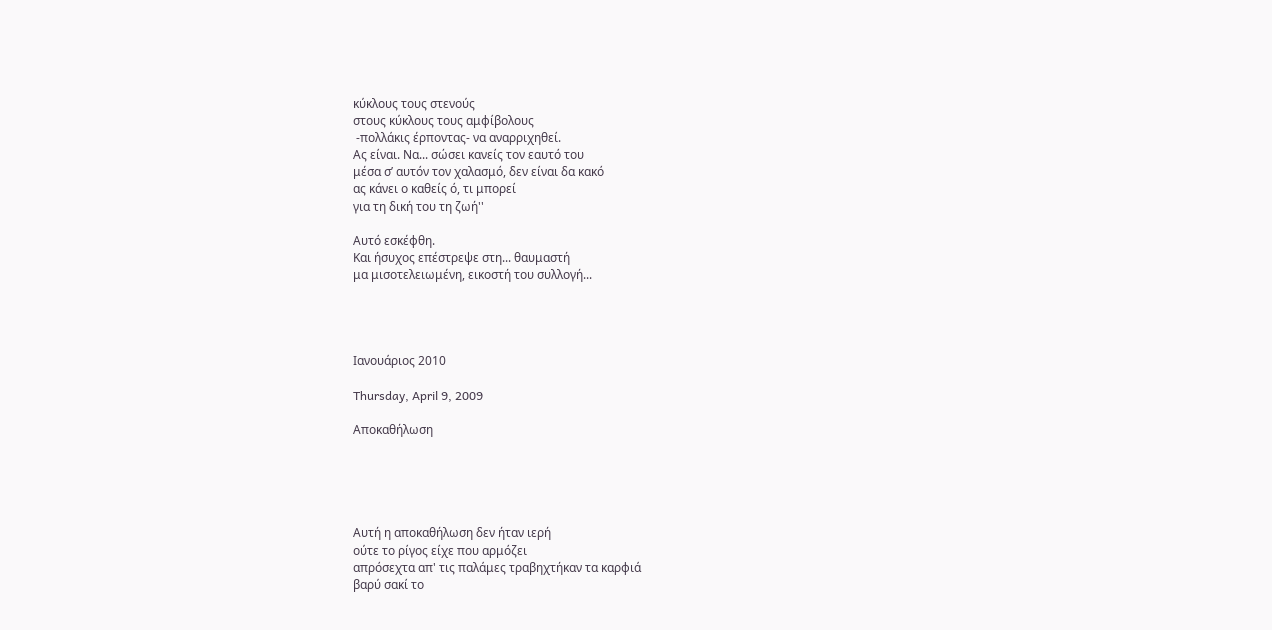κύκλους τους στενούς
στους κύκλους τους αμφίβολους
 -πολλάκις έρποντας- να αναρριχηθεί.
Ας είναι. Να... σώσει κανείς τον εαυτό του
μέσα σ’ αυτόν τον χαλασμό, δεν είναι δα κακό
ας κάνει ο καθείς ό, τι μπορεί
για τη δική του τη ζωή''

Αυτό εσκέφθη.
Και ήσυχος επέστρεψε στη... θαυμαστή
μα μισοτελειωμένη, εικοστή του συλλογή...




Ιανουάριος 2010

Thursday, April 9, 2009

Αποκαθήλωση





Αυτή η αποκαθήλωση δεν ήταν ιερή
ούτε το ρίγος είχε που αρμόζει
απρόσεχτα απ' τις παλάμες τραβηχτήκαν τα καρφιά
βαρύ σακί το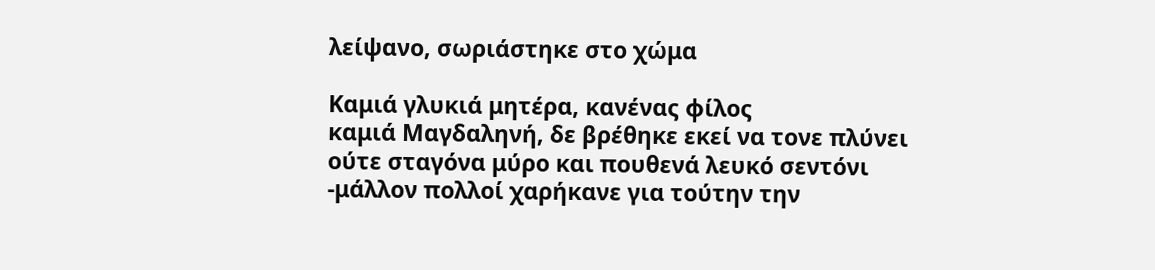λείψανο, σωριάστηκε στο χώμα

Καμιά γλυκιά μητέρα, κανένας φίλος
καμιά Μαγδαληνή, δε βρέθηκε εκεί να τονε πλύνει
ούτε σταγόνα μύρο και πουθενά λευκό σεντόνι
-μάλλον πολλοί χαρήκανε για τούτην την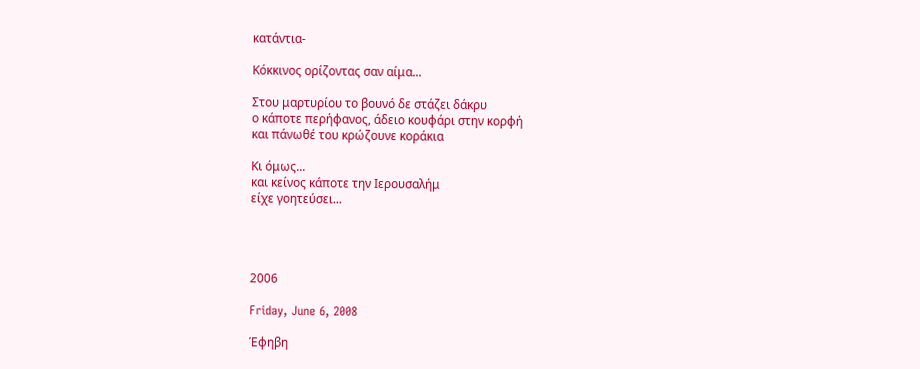κατάντια-

Κόκκινος ορίζοντας σαν αίμα...

Στου μαρτυρίου το βουνό δε στάζει δάκρυ
ο κάποτε περήφανος, άδειο κουφάρι στην κορφή
και πάνωθέ του κρώζουνε κοράκια

Κι όμως...
και κείνος κάποτε την Ιερουσαλήμ
είχε γοητεύσει...




2006

Friday, June 6, 2008

Έφηβη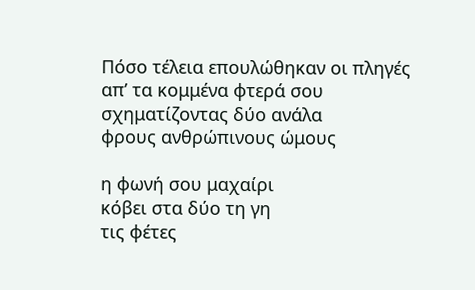Πόσο τέλεια επουλώθηκαν οι πληγές
απ’ τα κομμένα φτερά σου
σχηματίζοντας δύο ανάλα
φρους ανθρώπινους ώμους

η φωνή σου μαχαίρι
κόβει στα δύο τη γη
τις φέτες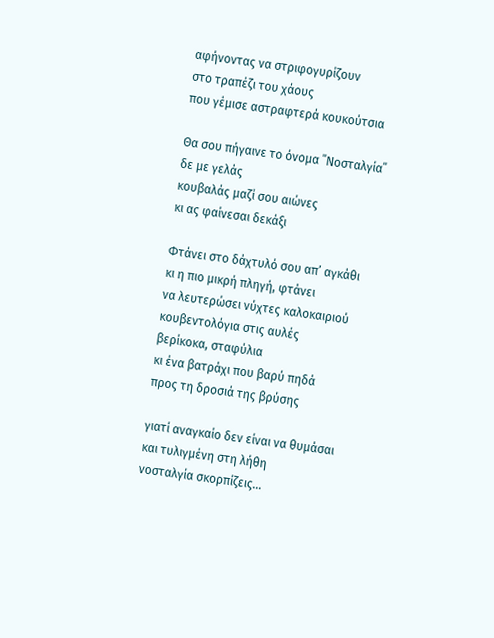αφήνοντας να στριφογυρίζουν
στο τραπέζι του χάους
που γέμισε αστραφτερά κουκούτσια

Θα σου πήγαινε το όνομα ΄΄Νοσταλγία΄΄
δε με γελάς
κουβαλάς μαζί σου αιώνες
κι ας φαίνεσαι δεκάξι

Φτάνει στο δάχτυλό σου απ’ αγκάθι
κι η πιο μικρή πληγή, φτάνει
να λευτερώσει νύχτες καλοκαιριού
κουβεντολόγια στις αυλές
βερίκοκα, σταφύλια
κι ένα βατράχι που βαρύ πηδά
προς τη δροσιά της βρύσης

γιατί αναγκαίο δεν είναι να θυμάσαι
και τυλιγμένη στη λήθη
νοσταλγία σκορπίζεις...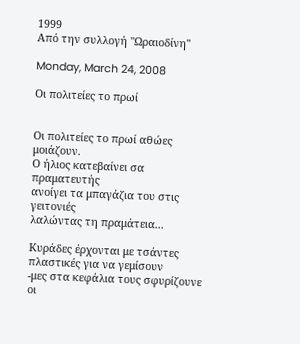1999
Από την συλλογή "Ωραιοδίνη"

Monday, March 24, 2008

Οι πολιτείες το πρωί


Οι πολιτείες το πρωί αθώες μοιάζουν.
Ο ήλιος κατεβαίνει σα πραματευτής
ανοίγει τα μπαγάζια του στις γειτονιές
λαλώντας τη πραμάτεια...

Κυράδες έρχονται με τσάντες πλαστικές για να γεμίσουν
-μες στα κεφάλια τους σφυρίζουνε οι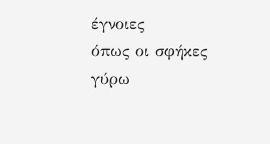έγνοιες
όπως οι σφήκες γύρω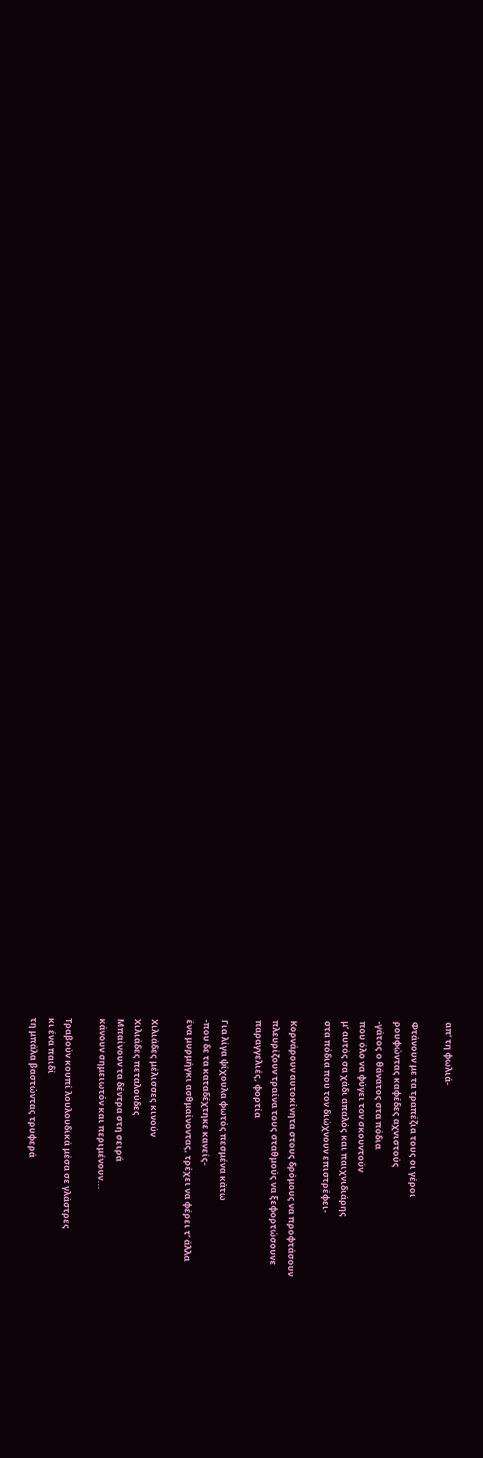απ’ τη φωλιά-

Φτάνουν με τα τραπέζια τους οι γέροι
ρουφώντας καφέδες αχνιστούς
-γάτος ο θάνατος στα πόδια
που όλο να φύγει τον σκουντούν
μ’ αυτός σα χάδι απαλός και παιχνιδιάρης
στα πόδια που τον διώχνουν επιστρέφει-

Κορνάρουν αυτοκίνητα στους δρόμους να προφτάσουν
πλευρίζουν τραίνα τους σταθμούς να ξεφορτώσουνε
παραγγελιές, φορτία

Για λίγα ψίχουλα φωτός πεσμένα κάτω
-που δε τα καταδέχτηκε κανείς-
ένα μυρμήγκι ασθμαίνοντας, τρέχει να φέρει τ’ άλλα

Χιλιάδες μέλισσες κινούν
Χιλιάδες πεταλούδες
Μπαίνουν τα δέντρα στη σειρά
κάνουν σημειωτόν και περιμένουν...

Τραβούν κουπί λουλουδικά μέσα σε γλάστρες
κι ένα παιδί
τη μπάλα βαστώντας τρυφερά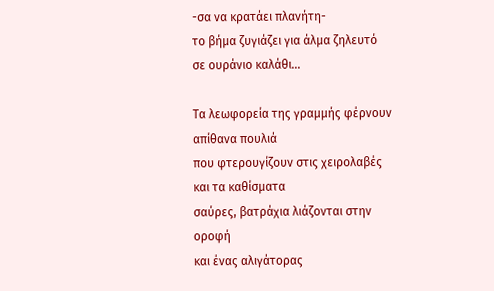-σα να κρατάει πλανήτη-
το βήμα ζυγιάζει για άλμα ζηλευτό
σε ουράνιο καλάθι...

Τα λεωφορεία της γραμμής φέρνουν απίθανα πουλιά
που φτερουγίζουν στις χειρολαβές και τα καθίσματα
σαύρες, βατράχια λιάζονται στην οροφή
και ένας αλιγάτορας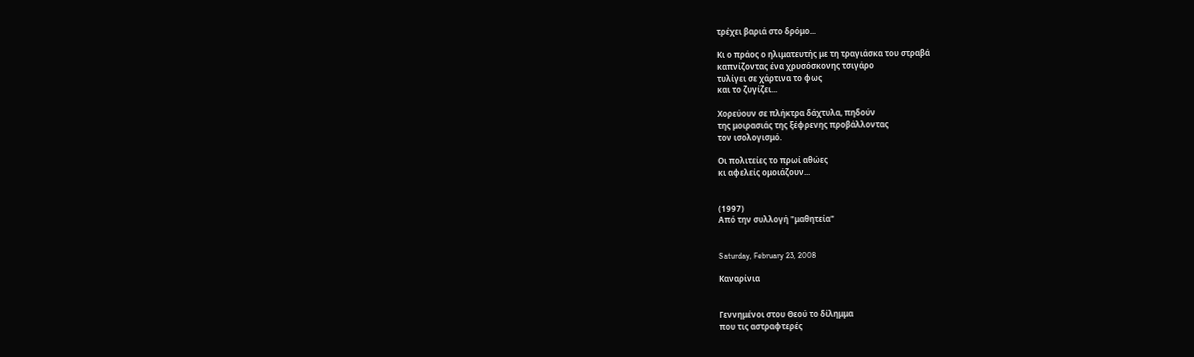τρέχει βαριά στο δρόμο...

Κι ο πράος ο ηλιματευτής με τη τραγιάσκα του στραβά
καπνίζοντας ένα χρυσόσκονης τσιγάρο
τυλίγει σε χάρτινα το φως
και το ζυγίζει...

Χορεύουν σε πλήκτρα δάχτυλα, πηδούν
της μοιρασιάς της ξέφρενης προβάλλοντας
τον ισολογισμό.

Οι πολιτείες το πρωί αθώες
κι αφελείς ομοιάζουν...


(1997)
Από την συλλογή "μαθητεία"


Saturday, February 23, 2008

Καναρίνια


Γεννημένοι στου Θεού το δίλημμα
που τις αστραφτερές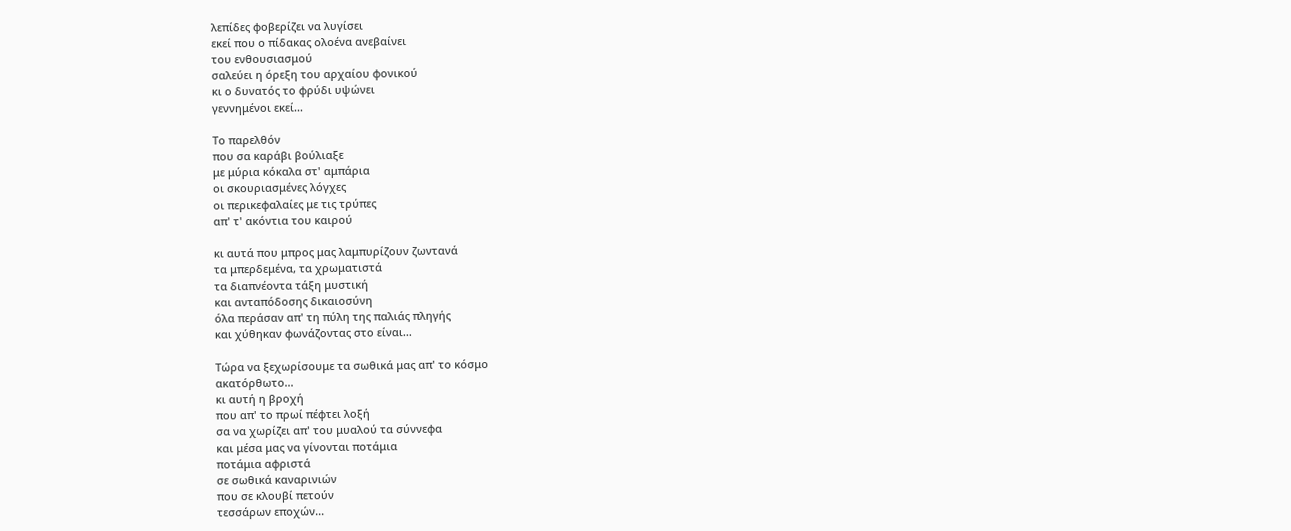λεπίδες φοβερίζει να λυγίσει
εκεί που ο πίδακας ολοένα ανεβαίνει
του ενθουσιασμού
σαλεύει η όρεξη του αρχαίου φονικού
κι ο δυνατός το φρύδι υψώνει
γεννημένοι εκεί...

Το παρελθόν
που σα καράβι βούλιαξε
με μύρια κόκαλα στ' αμπάρια
οι σκουριασμένες λόγχες
οι περικεφαλαίες με τις τρύπες
απ' τ' ακόντια του καιρού

κι αυτά που μπρος μας λαμπυρίζουν ζωντανά
τα μπερδεμένα, τα χρωματιστά
τα διαπνέοντα τάξη μυστική
και ανταπόδοσης δικαιοσύνη
όλα περάσαν απ' τη πύλη της παλιάς πληγής
και χύθηκαν φωνάζοντας στο είναι...

Τώρα να ξεχωρίσουμε τα σωθικά μας απ' το κόσμο
ακατόρθωτο...
κι αυτή η βροχή
που απ' το πρωί πέφτει λοξή
σα να χωρίζει απ' του μυαλού τα σύννεφα
και μέσα μας να γίνονται ποτάμια
ποτάμια αφριστά
σε σωθικά καναρινιών
που σε κλουβί πετούν
τεσσάρων εποχών...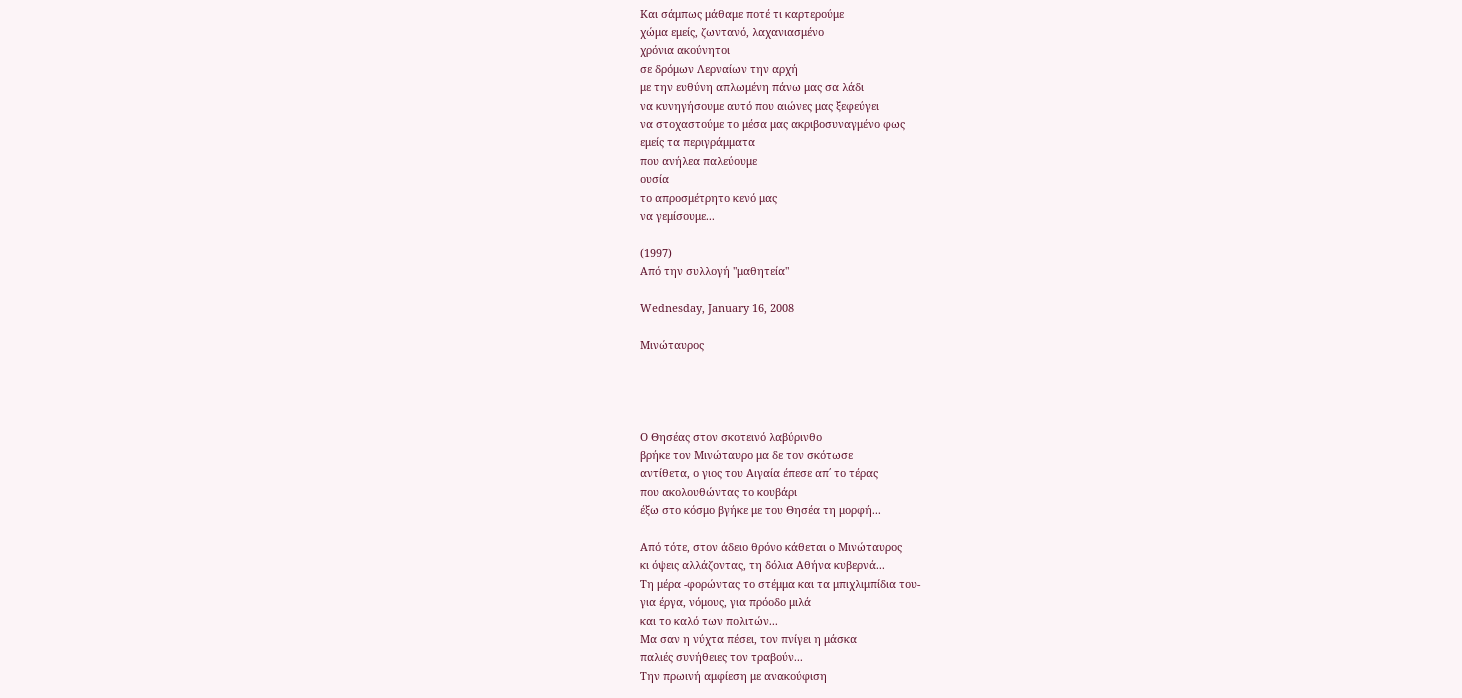Και σάμπως μάθαμε ποτέ τι καρτερούμε
χώμα εμείς, ζωντανό, λαχανιασμένο
χρόνια ακούνητοι
σε δρόμων Λερναίων την αρχή
με την ευθύνη απλωμένη πάνω μας σα λάδι
να κυνηγήσουμε αυτό που αιώνες μας ξεφεύγει
να στοχαστούμε το μέσα μας ακριβοσυναγμένο φως
εμείς τα περιγράμματα
που ανήλεα παλεύουμε
ουσία
το απροσμέτρητο κενό μας
να γεμίσουμε...

(1997)
Από την συλλογή "μαθητεία"

Wednesday, January 16, 2008

Μινώταυρος




Ο Θησέας στον σκοτεινό λαβύρινθο
βρήκε τον Μινώταυρο μα δε τον σκότωσε
αντίθετα, ο γιος του Αιγαία έπεσε απ΄ το τέρας
που ακολουθώντας το κουβάρι
έξω στο κόσμο βγήκε με του Θησέα τη μορφή...

Από τότε, στον άδειο θρόνο κάθεται ο Μινώταυρος
κι όψεις αλλάζοντας, τη δόλια Αθήνα κυβερνά...
Τη μέρα -φορώντας το στέμμα και τα μπιχλιμπίδια του-
για έργα, νόμους, για πρόοδο μιλά
και το καλό των πολιτών...
Μα σαν η νύχτα πέσει, τον πνίγει η μάσκα
παλιές συνήθειες τον τραβούν...
Την πρωινή αμφίεση με ανακούφιση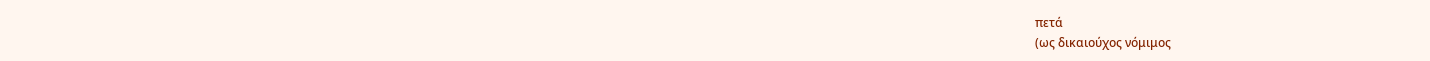πετά
(ως δικαιούχος νόμιμος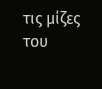τις μίζες του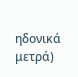ηδονικά μετρά)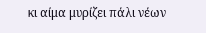κι αίμα μυρίζει πάλι νέων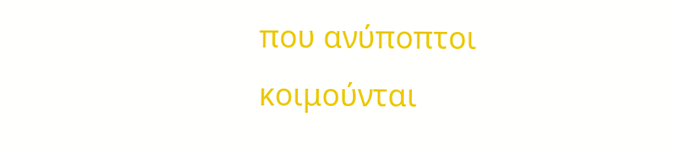που ανύποπτοι κοιμούνται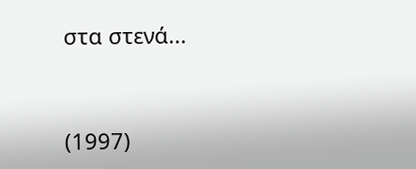στα στενά...



(1997)